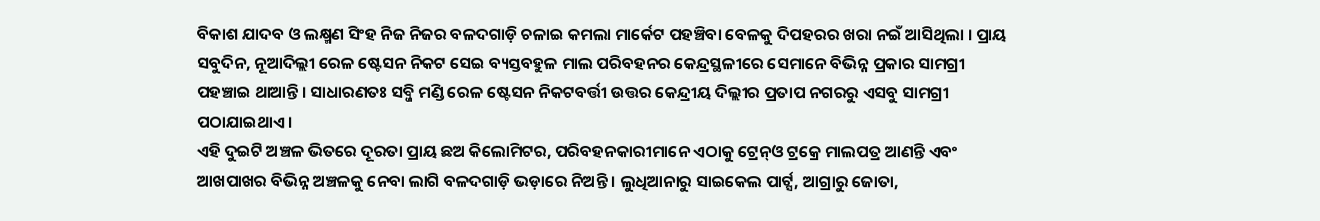ବିକାଶ ଯାଦବ ଓ ଲକ୍ଷ୍ମଣ ସିଂହ ନିଜ ନିଜର ବଳଦଗାଡ଼ି ଚଳାଇ କମଲା ମାର୍କେଟ ପହଞ୍ଚିବା ବେଳକୁ ଦିପହରର ଖରା ନଇଁ ଆସିଥିଲା । ପ୍ରାୟ ସବୁଦିନ, ନୂଆଦିଲ୍ଲୀ ରେଳ ଷ୍ଟେସନ ନିକଟ ସେଇ ବ୍ୟସ୍ତବହୁଳ ମାଲ ପରିବହନର କେନ୍ଦ୍ରସ୍ଥଳୀରେ ସେମାନେ ବିଭିନ୍ନ ପ୍ରକାର ସାମଗ୍ରୀ ପହଞ୍ଚାଇ ଥାଆନ୍ତି । ସାଧାରଣତଃ ସବ୍ଜି ମଣ୍ଡି ରେଳ ଷ୍ଟେସନ ନିକଟବର୍ତ୍ତୀ ଉତ୍ତର କେନ୍ଦ୍ରୀୟ ଦିଲ୍ଲୀର ପ୍ରତାପ ନଗରରୁ ଏସବୁ ସାମଗ୍ରୀ ପଠାଯାଇଥାଏ ।
ଏହି ଦୁଇଟି ଅଞ୍ଚଳ ଭିତରେ ଦୂରତା ପ୍ରାୟ ଛଅ କିଲୋମିଟର, ପରିବହନକାରୀମାନେ ଏଠାକୁ ଟ୍ରେନ୍ଓ ଟ୍ରକ୍ରେ ମାଲପତ୍ର ଆଣନ୍ତି ଏବଂ ଆଖପାଖର ବିଭିନ୍ନ ଅଞ୍ଚଳକୁ ନେବା ଲାଗି ବଳଦଗାଡ଼ି ଭଡ଼ାରେ ନିଅନ୍ତି । ଲୁଧିଆନାରୁ ସାଇକେଲ ପାର୍ଟ୍ସ, ଆଗ୍ରାରୁ ଜୋତା,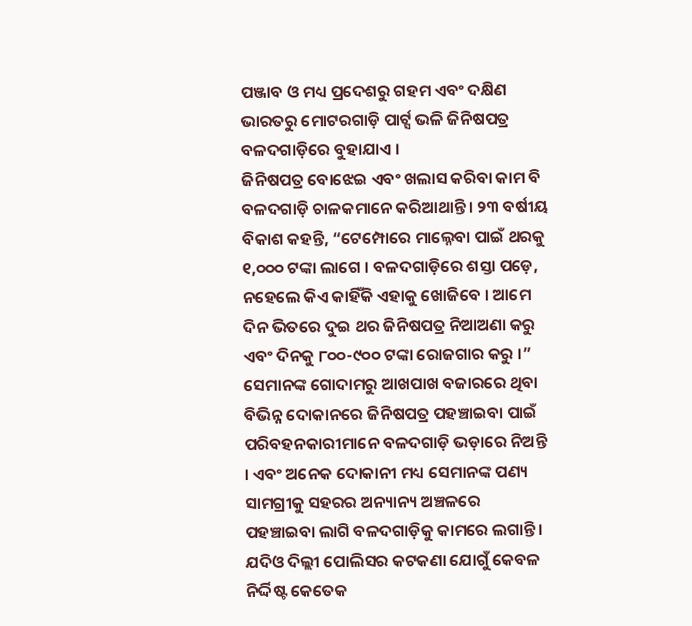ପଞ୍ଜାବ ଓ ମଧ୍ୟ ପ୍ରଦେଶରୁ ଗହମ ଏବଂ ଦକ୍ଷିଣ ଭାରତରୁ ମୋଟରଗାଡ଼ି ପାର୍ଟ୍ସ ଭଳି ଜିନିଷପତ୍ର ବଳଦଗାଡ଼ିରେ ବୁହାଯାଏ ।
ଜିନିଷପତ୍ର ବୋଝେଇ ଏବଂ ଖଲାସ କରିବା କାମ ବି ବଳଦଗାଡ଼ି ଚାଳକମାନେ କରିଆଥାନ୍ତି । ୨୩ ବର୍ଷୀୟ ବିକାଶ କହନ୍ତି, “ଟେମ୍ପୋରେ ମାଲ୍ନେବା ପାଇଁ ଥରକୁ ୧,୦୦୦ ଟଙ୍କା ଲାଗେ । ବଳଦଗାଡ଼ିରେ ଶସ୍ତା ପଡ଼େ, ନହେଲେ କିଏ କାହିଁକି ଏହାକୁ ଖୋଜିବେ । ଆମେ ଦିନ ଭିତରେ ଦୁଇ ଥର ଜିନିଷପତ୍ର ନିଆଅଣା କରୁ ଏବଂ ଦିନକୁ ୮୦୦-୯୦୦ ଟଙ୍କା ରୋଜଗାର କରୁ ।”
ସେମାନଙ୍କ ଗୋଦାମରୁ ଆଖପାଖ ବଜାରରେ ଥିବା ବିଭିନ୍ନ ଦୋକାନରେ ଜିନିଷପତ୍ର ପହଞ୍ଚାଇବା ପାଇଁ ପରିବହନକାରୀମାନେ ବଳଦଗାଡ଼ି ଭଡ଼ାରେ ନିଅନ୍ତି । ଏବଂ ଅନେକ ଦୋକାନୀ ମଧ୍ୟ ସେମାନଙ୍କ ପଣ୍ୟ ସାମଗ୍ରୀକୁ ସହରର ଅନ୍ୟାନ୍ୟ ଅଞ୍ଚଳରେ ପହଞ୍ଚାଇବା ଲାଗି ବଳଦଗାଡ଼ିକୁ କାମରେ ଲଗାନ୍ତି ।
ଯଦିଓ ଦିଲ୍ଲୀ ପୋଲିସର କଟକଣା ଯୋଗୁଁ କେବଳ ନିର୍ଦ୍ଦିଷ୍ଟ କେତେକ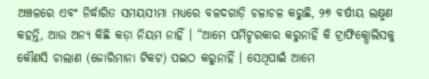ଅଞ୍ଚଳରେ ଏବଂ ନିର୍ଦ୍ଧାରିତ ସମୟସୀମା ମଧ୍ୟରେ ବଳଦଗାଡ଼ି ଚଳାଚଳ କରୁଛି, ୨୭ ବର୍ଷୀୟ ଲକ୍ଷ୍ମଣ କହନ୍ତି, ଆଉ ଅନ୍ୟ କିଛି କଡ଼ା ନିୟମ ନାହିଁ । “ଆମେ ପର୍ମିଟ୍ଦରକାର କରୁନାହିଁ କି ଟ୍ରାଫିକ୍ପୋଲିସକୁ କୌଣସି ଚାଲାଣ (ଜୋରିମାନା ଟିକଟ) ପଇଠ କରୁନାହିଁ । ସେଥିପାଇଁ ଆମେ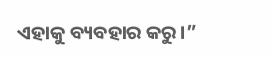ଏହାକୁ ବ୍ୟବହାର କରୁ।”